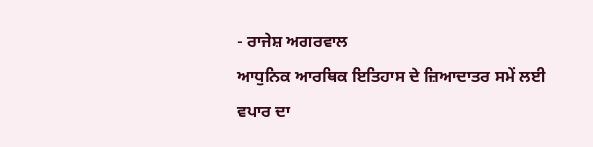- ਰਾਜੇਸ਼ ਅਗਰਵਾਲ
ਆਧੁਨਿਕ ਆਰਥਿਕ ਇਤਿਹਾਸ ਦੇ ਜ਼ਿਆਦਾਤਰ ਸਮੇਂ ਲਈ ਵਪਾਰ ਦਾ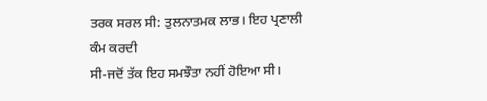ਤਰਕ ਸਰਲ ਸੀ: ਤੁਲਨਾਤਮਕ ਲਾਭ। ਇਹ ਪ੍ਰਣਾਲੀ ਕੰਮ ਕਰਦੀ
ਸੀ-ਜਦੋਂ ਤੱਕ ਇਹ ਸਮਝੌਤਾ ਨਹੀਂ ਹੋਇਆ ਸੀ।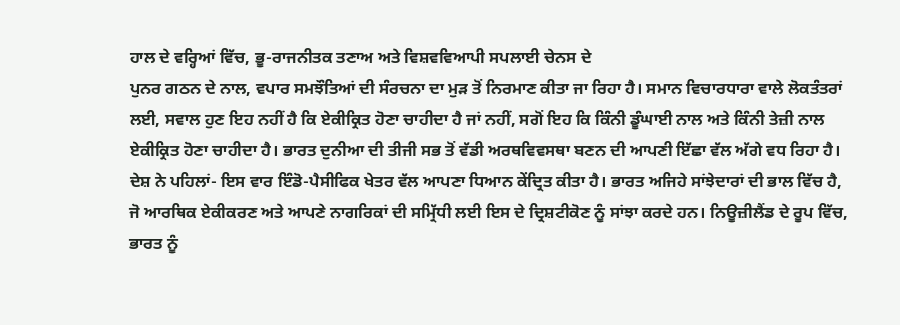ਹਾਲ ਦੇ ਵਰ੍ਹਿਆਂ ਵਿੱਚ, ਭੂ-ਰਾਜਨੀਤਕ ਤਣਾਅ ਅਤੇ ਵਿਸ਼ਵਵਿਆਪੀ ਸਪਲਾਈ ਚੇਨਸ ਦੇ
ਪੁਨਰ ਗਠਨ ਦੇ ਨਾਲ, ਵਪਾਰ ਸਮਝੌਤਿਆਂ ਦੀ ਸੰਰਚਨਾ ਦਾ ਮੁੜ ਤੋਂ ਨਿਰਮਾਣ ਕੀਤਾ ਜਾ ਰਿਹਾ ਹੈ। ਸਮਾਨ ਵਿਚਾਰਧਾਰਾ ਵਾਲੇ ਲੋਕਤੰਤਰਾਂ
ਲਈ, ਸਵਾਲ ਹੁਣ ਇਹ ਨਹੀਂ ਹੈ ਕਿ ਏਕੀਕ੍ਰਿਤ ਹੋਣਾ ਚਾਹੀਦਾ ਹੈ ਜਾਂ ਨਹੀਂ, ਸਗੋਂ ਇਹ ਕਿ ਕਿੰਨੀ ਡੂੰਘਾਈ ਨਾਲ ਅਤੇ ਕਿੰਨੀ ਤੇਜ਼ੀ ਨਾਲ
ਏਕੀਕ੍ਰਿਤ ਹੋਣਾ ਚਾਹੀਦਾ ਹੈ। ਭਾਰਤ ਦੁਨੀਆ ਦੀ ਤੀਜੀ ਸਭ ਤੋਂ ਵੱਡੀ ਅਰਥਵਿਵਸਥਾ ਬਣਨ ਦੀ ਆਪਣੀ ਇੱਛਾ ਵੱਲ ਅੱਗੇ ਵਧ ਰਿਹਾ ਹੈ।
ਦੇਸ਼ ਨੇ ਪਹਿਲਾਂ- ਇਸ ਵਾਰ ਇੰਡੋ-ਪੈਸੀਫਿਕ ਖੇਤਰ ਵੱਲ ਆਪਣਾ ਧਿਆਨ ਕੇਂਦ੍ਰਿਤ ਕੀਤਾ ਹੈ। ਭਾਰਤ ਅਜਿਹੇ ਸਾਂਝੇਦਾਰਾਂ ਦੀ ਭਾਲ ਵਿੱਚ ਹੈ,
ਜੋ ਆਰਥਿਕ ਏਕੀਕਰਣ ਅਤੇ ਆਪਣੇ ਨਾਗਰਿਕਾਂ ਦੀ ਸਮ੍ਰਿੱਧੀ ਲਈ ਇਸ ਦੇ ਦ੍ਰਿਸ਼ਟੀਕੋਣ ਨੂੰ ਸਾਂਝਾ ਕਰਦੇ ਹਨ। ਨਿਊਜ਼ੀਲੈਂਡ ਦੇ ਰੂਪ ਵਿੱਚ,
ਭਾਰਤ ਨੂੰ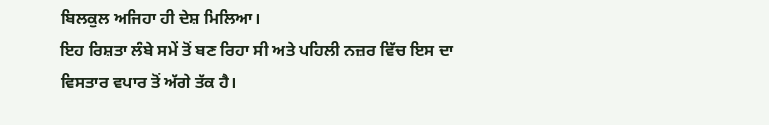ਬਿਲਕੁਲ ਅਜਿਹਾ ਹੀ ਦੇਸ਼ ਮਿਲਿਆ।
ਇਹ ਰਿਸ਼ਤਾ ਲੰਬੇ ਸਮੇਂ ਤੋਂ ਬਣ ਰਿਹਾ ਸੀ ਅਤੇ ਪਹਿਲੀ ਨਜ਼ਰ ਵਿੱਚ ਇਸ ਦਾ ਵਿਸਤਾਰ ਵਪਾਰ ਤੋਂ ਅੱਗੇ ਤੱਕ ਹੈ।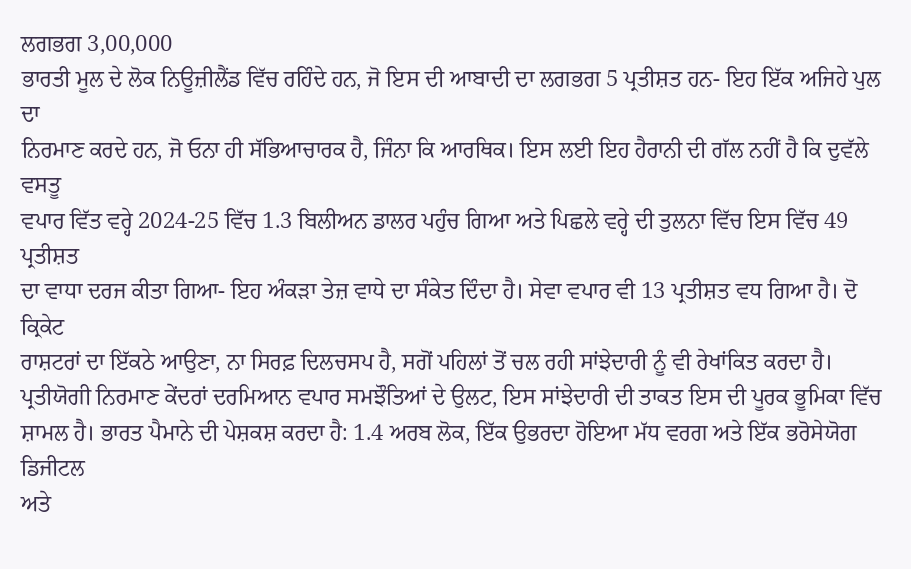ਲਗਭਗ 3,00,000
ਭਾਰਤੀ ਮੂਲ ਦੇ ਲੋਕ ਨਿਊਜ਼ੀਲੈਂਡ ਵਿੱਚ ਰਹਿੰਦੇ ਹਨ, ਜੋ ਇਸ ਦੀ ਆਬਾਦੀ ਦਾ ਲਗਭਗ 5 ਪ੍ਰਤੀਸ਼ਤ ਹਨ- ਇਹ ਇੱਕ ਅਜਿਹੇ ਪੁਲ ਦਾ
ਨਿਰਮਾਣ ਕਰਦੇ ਹਨ, ਜੋ ਓਨਾ ਹੀ ਸੱਭਿਆਚਾਰਕ ਹੈ, ਜਿੰਨਾ ਕਿ ਆਰਥਿਕ। ਇਸ ਲਈ ਇਹ ਹੈਰਾਨੀ ਦੀ ਗੱਲ ਨਹੀਂ ਹੈ ਕਿ ਦੁਵੱਲੇ ਵਸਤੂ
ਵਪਾਰ ਵਿੱਤ ਵਰ੍ਹੇ 2024-25 ਵਿੱਚ 1.3 ਬਿਲੀਅਨ ਡਾਲਰ ਪਹੁੰਚ ਗਿਆ ਅਤੇ ਪਿਛਲੇ ਵਰ੍ਹੇ ਦੀ ਤੁਲਨਾ ਵਿੱਚ ਇਸ ਵਿੱਚ 49 ਪ੍ਰਤੀਸ਼ਤ
ਦਾ ਵਾਧਾ ਦਰਜ ਕੀਤਾ ਗਿਆ- ਇਹ ਅੰਕੜਾ ਤੇਜ਼ ਵਾਧੇ ਦਾ ਸੰਕੇਤ ਦਿੰਦਾ ਹੈ। ਸੇਵਾ ਵਪਾਰ ਵੀ 13 ਪ੍ਰਤੀਸ਼ਤ ਵਧ ਗਿਆ ਹੈ। ਦੋ ਕ੍ਰਿਕੇਟ
ਰਾਸ਼ਟਰਾਂ ਦਾ ਇੱਕਠੇ ਆਉਣਾ, ਨਾ ਸਿਰਫ਼ ਦਿਲਚਸਪ ਹੈ, ਸਗੋਂ ਪਹਿਲਾਂ ਤੋਂ ਚਲ ਰਹੀ ਸਾਂਝੇਦਾਰੀ ਨੂੰ ਵੀ ਰੇਖਾਂਕਿਤ ਕਰਦਾ ਹੈ।
ਪ੍ਰਤੀਯੋਗੀ ਨਿਰਮਾਣ ਕੇਂਦਰਾਂ ਦਰਮਿਆਨ ਵਪਾਰ ਸਮਝੌਤਿਆਂ ਦੇ ਉਲਟ, ਇਸ ਸਾਂਝੇਦਾਰੀ ਦੀ ਤਾਕਤ ਇਸ ਦੀ ਪੂਰਕ ਭੂਮਿਕਾ ਵਿੱਚ
ਸ਼ਾਮਲ ਹੈ। ਭਾਰਤ ਪੈਮਾਨੇ ਦੀ ਪੇਸ਼ਕਸ਼ ਕਰਦਾ ਹੈ: 1.4 ਅਰਬ ਲੋਕ, ਇੱਕ ਉਭਰਦਾ ਹੋਇਆ ਮੱਧ ਵਰਗ ਅਤੇ ਇੱਕ ਭਰੋਸੇਯੋਗ ਡਿਜੀਟਲ
ਅਤੇ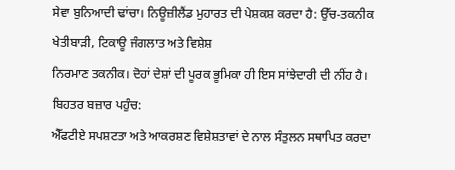ਸੇਵਾ ਬੁਨਿਆਦੀ ਢਾਂਚਾ। ਨਿਊਜ਼ੀਲੈਂਡ ਮੁਹਾਰਤ ਦੀ ਪੇਸ਼ਕਸ਼ ਕਰਦਾ ਹੈ: ਉੱਚ-ਤਕਨੀਕ ਖੇਤੀਬਾੜੀ, ਟਿਕਾਊ ਜੰਗਲਾਤ ਅਤੇ ਵਿਸ਼ੇਸ਼
ਨਿਰਮਾਣ ਤਕਨੀਕ। ਦੋਹਾਂ ਦੇਸ਼ਾਂ ਦੀ ਪੂਰਕ ਭੂਮਿਕਾ ਹੀ ਇਸ ਸਾਂਝੇਦਾਰੀ ਦੀ ਨੀਂਹ ਹੈ।
ਬਿਹਤਰ ਬਜ਼ਾਰ ਪਹੁੰਚ:
ਐੱਫਟੀਏ ਸਪਸ਼ਟਤਾ ਅਤੇ ਆਕਰਸ਼ਣ ਵਿਸ਼ੇਸ਼ਤਾਵਾਂ ਦੇ ਨਾਲ ਸੰਤੁਲਨ ਸਥਾਪਿਤ ਕਰਦਾ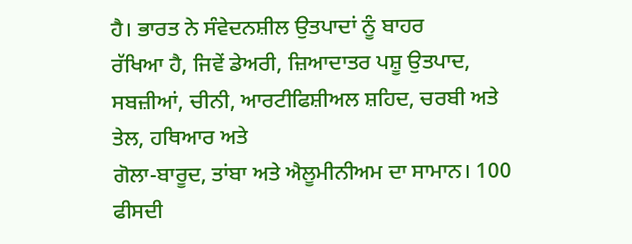ਹੈ। ਭਾਰਤ ਨੇ ਸੰਵੇਦਨਸ਼ੀਲ ਉਤਪਾਦਾਂ ਨੂੰ ਬਾਹਰ
ਰੱਖਿਆ ਹੈ, ਜਿਵੇਂ ਡੇਅਰੀ, ਜ਼ਿਆਦਾਤਰ ਪਸ਼ੂ ਉਤਪਾਦ, ਸਬਜ਼ੀਆਂ, ਚੀਨੀ, ਆਰਟੀਫਿਸ਼ੀਅਲ ਸ਼ਹਿਦ, ਚਰਬੀ ਅਤੇ ਤੇਲ, ਹਥਿਆਰ ਅਤੇ
ਗੋਲਾ-ਬਾਰੂਦ, ਤਾਂਬਾ ਅਤੇ ਐਲੂਮੀਨੀਅਮ ਦਾ ਸਾਮਾਨ। 100 ਫੀਸਦੀ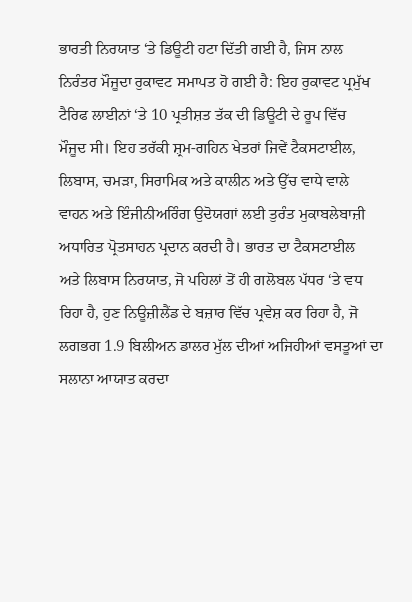ਭਾਰਤੀ ਨਿਰਯਾਤ ‘ਤੇ ਡਿਊਟੀ ਹਟਾ ਦਿੱਤੀ ਗਈ ਹੈ, ਜਿਸ ਨਾਲ
ਨਿਰੰਤਰ ਮੌਜੂਦਾ ਰੁਕਾਵਟ ਸਮਾਪਤ ਹੋ ਗਈ ਹੈ: ਇਹ ਰੁਕਾਵਟ ਪ੍ਰਮੁੱਖ ਟੈਰਿਫ ਲਾਈਨਾਂ ‘ਤੇ 10 ਪ੍ਰਤੀਸ਼ਤ ਤੱਕ ਦੀ ਡਿਊਟੀ ਦੇ ਰੂਪ ਵਿੱਚ
ਮੌਜੂਦ ਸੀ। ਇਹ ਤਰੱਕੀ ਸ਼੍ਰਮ-ਗਹਿਨ ਖੇਤਰਾਂ ਜਿਵੇਂ ਟੈਕਸਟਾਈਲ, ਲਿਬਾਸ, ਚਮੜਾ, ਸਿਰਾਮਿਕ ਅਤੇ ਕਾਲੀਨ ਅਤੇ ਉੱਚ ਵਾਧੇ ਵਾਲੇ
ਵਾਹਨ ਅਤੇ ਇੰਜੀਨੀਅਰਿੰਗ ਉਦੋਯਗਾਂ ਲਈ ਤੁਰੰਤ ਮੁਕਾਬਲੇਬਾਜ਼ੀ ਅਧਾਰਿਤ ਪ੍ਰੋਤਸਾਹਨ ਪ੍ਰਦਾਨ ਕਰਦੀ ਹੈ। ਭਾਰਤ ਦਾ ਟੈਕਸਟਾਈਲ
ਅਤੇ ਲਿਬਾਸ ਨਿਰਯਾਤ, ਜੋ ਪਹਿਲਾਂ ਤੋਂ ਹੀ ਗਲੋਬਲ ਪੱਧਰ ‘ਤੇ ਵਧ ਰਿਹਾ ਹੈ, ਹੁਣ ਨਿਊਜ਼ੀਲੈਂਡ ਦੇ ਬਜ਼ਾਰ ਵਿੱਚ ਪ੍ਰਵੇਸ਼ ਕਰ ਰਿਹਾ ਹੈ, ਜੋ
ਲਗਭਗ 1.9 ਬਿਲੀਅਨ ਡਾਲਰ ਮੁੱਲ ਦੀਆਂ ਅਜਿਹੀਆਂ ਵਸਤੂਆਂ ਦਾ ਸਲਾਨਾ ਆਯਾਤ ਕਰਦਾ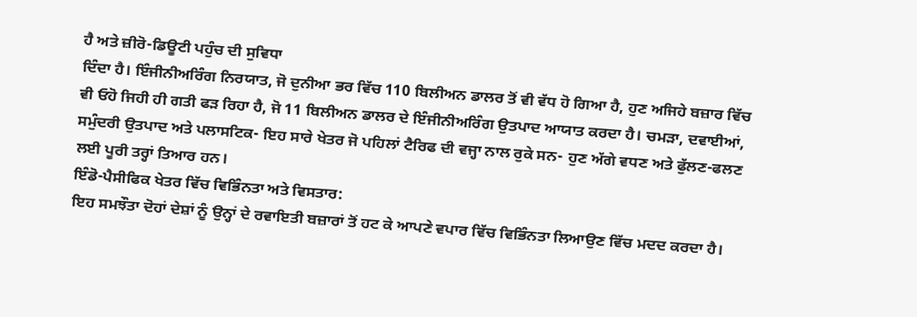ਹੈ ਅਤੇ ਜ਼ੀਰੋ-ਡਿਊਟੀ ਪਹੁੰਚ ਦੀ ਸੁਵਿਧਾ
ਦਿੰਦਾ ਹੈ। ਇੰਜੀਨੀਅਰਿੰਗ ਨਿਰਯਾਤ, ਜੋ ਦੁਨੀਆ ਭਰ ਵਿੱਚ 110 ਬਿਲੀਅਨ ਡਾਲਰ ਤੋਂ ਵੀ ਵੱਧ ਹੋ ਗਿਆ ਹੈ, ਹੁਣ ਅਜਿਹੇ ਬਜ਼ਾਰ ਵਿੱਚ
ਵੀ ਓਹੋ ਜਿਹੀ ਹੀ ਗਤੀ ਫੜ ਰਿਹਾ ਹੈ, ਜੋ 11 ਬਿਲੀਅਨ ਡਾਲਰ ਦੇ ਇੰਜੀਨੀਅਰਿੰਗ ਉਤਪਾਦ ਆਯਾਤ ਕਰਦਾ ਹੈ। ਚਮੜਾ, ਦਵਾਈਆਂ,
ਸਮੁੰਦਰੀ ਉਤਪਾਦ ਅਤੇ ਪਲਾਸਟਿਕ- ਇਹ ਸਾਰੇ ਖੇਤਰ ਜੋ ਪਹਿਲਾਂ ਟੈਰਿਫ ਦੀ ਵਜ੍ਹਾ ਨਾਲ ਰੁਕੇ ਸਨ- ਹੁਣ ਅੱਗੇ ਵਧਣ ਅਤੇ ਫੁੱਲਣ-ਫਲਣ
ਲਈ ਪੂਰੀ ਤਰ੍ਹਾਂ ਤਿਆਰ ਹਨ।
ਇੰਡੋ-ਪੈਸੀਫਿਕ ਖੇਤਰ ਵਿੱਚ ਵਿਭਿੰਨਤਾ ਅਤੇ ਵਿਸਤਾਰ:
ਇਹ ਸਮਝੌਤਾ ਦੋਹਾਂ ਦੇਸ਼ਾਂ ਨੂੰ ਉਨ੍ਹਾਂ ਦੇ ਰਵਾਇਤੀ ਬਜ਼ਾਰਾਂ ਤੋਂ ਹਟ ਕੇ ਆਪਣੇ ਵਪਾਰ ਵਿੱਚ ਵਿਭਿੰਨਤਾ ਲਿਆਉਣ ਵਿੱਚ ਮਦਦ ਕਰਦਾ ਹੈ।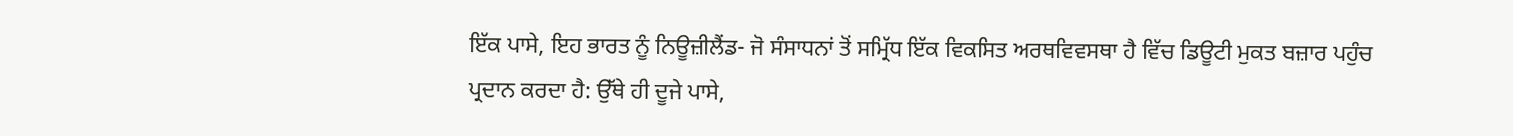ਇੱਕ ਪਾਸੇ, ਇਹ ਭਾਰਤ ਨੂੰ ਨਿਊਜ਼ੀਲੈਂਡ- ਜੋ ਸੰਸਾਧਨਾਂ ਤੋਂ ਸਮ੍ਰਿੱਧ ਇੱਕ ਵਿਕਸਿਤ ਅਰਥਵਿਵਸਥਾ ਹੈ ਵਿੱਚ ਡਿਊਟੀ ਮੁਕਤ ਬਜ਼ਾਰ ਪਹੁੰਚ
ਪ੍ਰਦਾਨ ਕਰਦਾ ਹੈ: ਉੱਥੇ ਹੀ ਦੂਜੇ ਪਾਸੇ,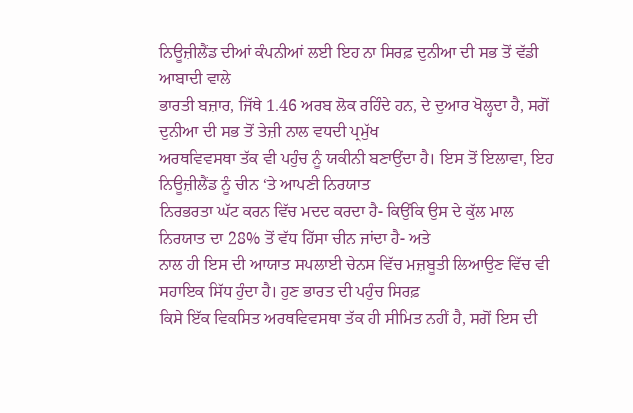ਨਿਊਜ਼ੀਲੈਂਡ ਦੀਆਂ ਕੰਪਨੀਆਂ ਲਈ ਇਹ ਨਾ ਸਿਰਫ਼ ਦੁਨੀਆ ਦੀ ਸਭ ਤੋਂ ਵੱਡੀ ਆਬਾਦੀ ਵਾਲੇ
ਭਾਰਤੀ ਬਜ਼ਾਰ, ਜਿੱਥੇ 1.46 ਅਰਬ ਲੋਕ ਰਹਿੰਦੇ ਹਨ, ਦੇ ਦੁਆਰ ਖੋਲ੍ਹਦਾ ਹੈ, ਸਗੋਂ ਦੁਨੀਆ ਦੀ ਸਭ ਤੋਂ ਤੇਜ਼ੀ ਨਾਲ ਵਧਦੀ ਪ੍ਰਮੁੱਖ
ਅਰਥਵਿਵਸਥਾ ਤੱਕ ਵੀ ਪਹੁੰਚ ਨੂੰ ਯਕੀਨੀ ਬਣਾਉਂਦਾ ਹੈ। ਇਸ ਤੋਂ ਇਲਾਵਾ, ਇਹ ਨਿਊਜ਼ੀਲੈਂਡ ਨੂੰ ਚੀਨ ‘ਤੇ ਆਪਣੀ ਨਿਰਯਾਤ
ਨਿਰਭਰਤਾ ਘੱਟ ਕਰਨ ਵਿੱਚ ਮਦਦ ਕਰਦਾ ਹੈ- ਕਿਉਂਕਿ ਉਸ ਦੇ ਕੁੱਲ ਮਾਲ ਨਿਰਯਾਤ ਦਾ 28% ਤੋਂ ਵੱਧ ਹਿੱਸਾ ਚੀਨ ਜਾਂਦਾ ਹੈ- ਅਤੇ
ਨਾਲ ਹੀ ਇਸ ਦੀ ਆਯਾਤ ਸਪਲਾਈ ਚੇਨਸ ਵਿੱਚ ਮਜ਼ਬੂਤੀ ਲਿਆਉਣ ਵਿੱਚ ਵੀ ਸਹਾਇਕ ਸਿੱਧ ਹੁੰਦਾ ਹੈ। ਹੁਣ ਭਾਰਤ ਦੀ ਪਹੁੰਚ ਸਿਰਫ਼
ਕਿਸੇ ਇੱਕ ਵਿਕਸਿਤ ਅਰਥਵਿਵਸਥਾ ਤੱਕ ਹੀ ਸੀਮਿਤ ਨਹੀਂ ਹੈ, ਸਗੋਂ ਇਸ ਦੀ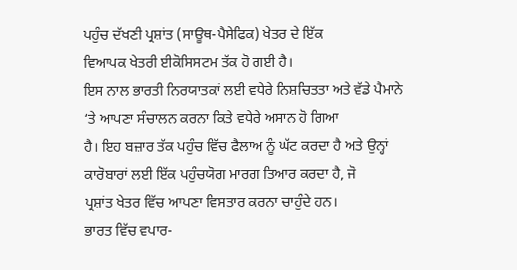ਪਹੁੰਚ ਦੱਖਣੀ ਪ੍ਰਸ਼ਾਂਤ (ਸਾਊਥ-ਪੈਸੇਫਿਕ) ਖੇਤਰ ਦੇ ਇੱਕ
ਵਿਆਪਕ ਖੇਤਰੀ ਈਕੋਸਿਸਟਮ ਤੱਕ ਹੋ ਗਈ ਹੈ।
ਇਸ ਨਾਲ ਭਾਰਤੀ ਨਿਰਯਾਤਕਾਂ ਲਈ ਵਧੇਰੇ ਨਿਸ਼ਚਿਤਤਾ ਅਤੇ ਵੱਡੇ ਪੈਮਾਨੇ ‘ਤੇ ਆਪਣਾ ਸੰਚਾਲਨ ਕਰਨਾ ਕਿਤੇ ਵਧੇਰੇ ਅਸਾਨ ਹੋ ਗਿਆ
ਹੈ। ਇਹ ਬਜ਼ਾਰ ਤੱਕ ਪਹੁੰਚ ਵਿੱਚ ਫੈਲਾਅ ਨੂੰ ਘੱਟ ਕਰਦਾ ਹੈ ਅਤੇ ਉਨ੍ਹਾਂ ਕਾਰੋਬਾਰਾਂ ਲਈ ਇੱਕ ਪਹੁੰਚਯੋਗ ਮਾਰਗ ਤਿਆਰ ਕਰਦਾ ਹੈ, ਜੋ
ਪ੍ਰਸ਼ਾਂਤ ਖੇਤਰ ਵਿੱਚ ਆਪਣਾ ਵਿਸਤਾਰ ਕਰਨਾ ਚਾਹੁੰਦੇ ਹਨ।
ਭਾਰਤ ਵਿੱਚ ਵਪਾਰ-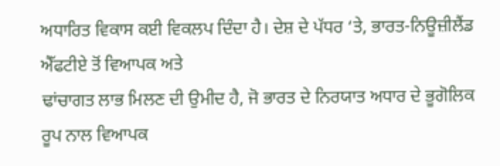ਅਧਾਰਿਤ ਵਿਕਾਸ ਕਈ ਵਿਕਲਪ ਦਿੰਦਾ ਹੈ। ਦੇਸ਼ ਦੇ ਪੱਧਰ ‘ਤੇ, ਭਾਰਤ-ਨਿਊਜ਼ੀਲੈਂਡ ਐੱਫਟੀਏ ਤੋਂ ਵਿਆਪਕ ਅਤੇ
ਢਾਂਚਾਗਤ ਲਾਭ ਮਿਲਣ ਦੀ ਉਮੀਦ ਹੈ, ਜੋ ਭਾਰਤ ਦੇ ਨਿਰਯਾਤ ਅਧਾਰ ਦੇ ਭੂਗੋਲਿਕ ਰੂਪ ਨਾਲ ਵਿਆਪਕ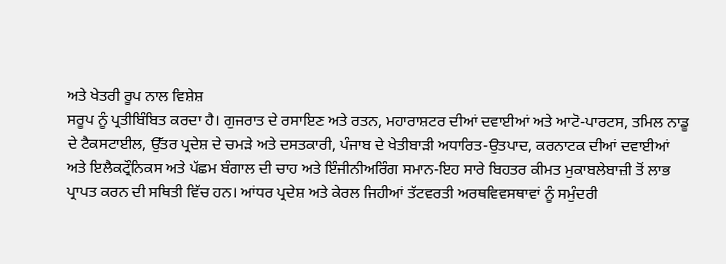ਅਤੇ ਖੇਤਰੀ ਰੂਪ ਨਾਲ ਵਿਸ਼ੇਸ਼
ਸਰੂਪ ਨੂੰ ਪ੍ਰਤੀਬਿੰਬਿਤ ਕਰਦਾ ਹੈ। ਗੁਜਰਾਤ ਦੇ ਰਸਾਇਣ ਅਤੇ ਰਤਨ, ਮਹਾਰਾਸ਼ਟਰ ਦੀਆਂ ਦਵਾਈਆਂ ਅਤੇ ਆਟੋ-ਪਾਰਟਸ, ਤਮਿਲ ਨਾਡੂ
ਦੇ ਟੈਕਸਟਾਈਲ, ਉੱਤਰ ਪ੍ਰਦੇਸ਼ ਦੇ ਚਮੜੇ ਅਤੇ ਦਸਤਕਾਰੀ, ਪੰਜਾਬ ਦੇ ਖੇਤੀਬਾੜੀ ਅਧਾਰਿਤ-ਉਤਪਾਦ, ਕਰਨਾਟਕ ਦੀਆਂ ਦਵਾਈਆਂ
ਅਤੇ ਇਲੈਕਟ੍ਰੌਨਿਕਸ ਅਤੇ ਪੱਛਮ ਬੰਗਾਲ ਦੀ ਚਾਹ ਅਤੇ ਇੰਜੀਨੀਅਰਿੰਗ ਸਮਾਨ-ਇਹ ਸਾਰੇ ਬਿਹਤਰ ਕੀਮਤ ਮੁਕਾਬਲੇਬਾਜ਼ੀ ਤੋਂ ਲਾਭ
ਪ੍ਰਾਪਤ ਕਰਨ ਦੀ ਸਥਿਤੀ ਵਿੱਚ ਹਨ। ਆਂਧਰ ਪ੍ਰਦੇਸ਼ ਅਤੇ ਕੇਰਲ ਜਿਹੀਆਂ ਤੱਟਵਰਤੀ ਅਰਥਵਿਵਸਥਾਵਾਂ ਨੂੰ ਸਮੁੰਦਰੀ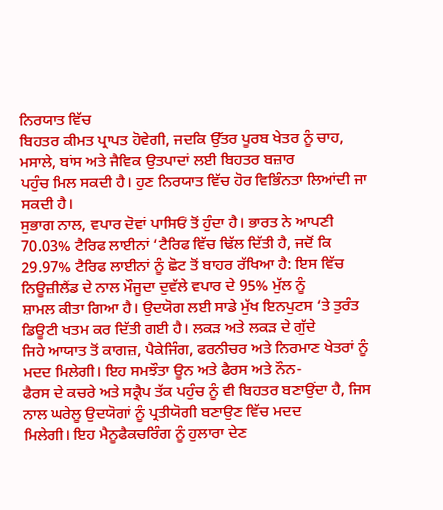ਨਿਰਯਾਤ ਵਿੱਚ
ਬਿਹਤਰ ਕੀਮਤ ਪ੍ਰਾਪਤ ਹੋਵੇਗੀ, ਜਦਕਿ ਉੱਤਰ ਪੂਰਬ ਖੇਤਰ ਨੂੰ ਚਾਹ, ਮਸਾਲੇ, ਬਾਂਸ ਅਤੇ ਜੈਵਿਕ ਉਤਪਾਦਾਂ ਲਈ ਬਿਹਤਰ ਬਜ਼ਾਰ
ਪਹੁੰਚ ਮਿਲ ਸਕਦੀ ਹੈ। ਹੁਣ ਨਿਰਯਾਤ ਵਿੱਚ ਹੋਰ ਵਿਭਿੰਨਤਾ ਲਿਆਂਦੀ ਜਾ ਸਕਦੀ ਹੈ।
ਸੁਭਾਗ ਨਾਲ, ਵਪਾਰ ਦੋਵਾਂ ਪਾਸਿਓਂ ਤੋਂ ਹੁੰਦਾ ਹੈ। ਭਾਰਤ ਨੇ ਆਪਣੀ 70.03% ਟੈਰਿਫ ਲਾਈਨਾਂ ‘ਟੈਰਿਫ ਵਿੱਚ ਢਿੱਲ ਦਿੱਤੀ ਹੈ, ਜਦੋਂ ਕਿ
29.97% ਟੈਰਿਫ ਲਾਈਨਾਂ ਨੂੰ ਛੋਟ ਤੋਂ ਬਾਹਰ ਰੱਖਿਆ ਹੈ: ਇਸ ਵਿੱਚ ਨਿਊਜ਼ੀਲੈਂਡ ਦੇ ਨਾਲ ਮੌਜੂਦਾ ਦੁਵੱਲੇ ਵਪਾਰ ਦੇ 95% ਮੁੱਲ ਨੂੰ
ਸ਼ਾਮਲ ਕੀਤਾ ਗਿਆ ਹੈ। ਉਦਯੋਗ ਲਈ ਸਾਡੇ ਮੁੱਖ ਇਨਪੁਟਸ ‘ਤੇ ਤੁਰੰਤ ਡਿਊਟੀ ਖਤਮ ਕਰ ਦਿੱਤੀ ਗਈ ਹੈ। ਲਕੜ ਅਤੇ ਲਕੜ ਦੇ ਗੁੱਦੇ
ਜਿਹੇ ਆਯਾਤ ਤੋਂ ਕਾਗਜ਼, ਪੈਕੇਜਿੰਗ, ਫਰਨੀਚਰ ਅਤੇ ਨਿਰਮਾਣ ਖੇਤਰਾਂ ਨੂੰ ਮਦਦ ਮਿਲੇਗੀ। ਇਹ ਸਮਝੌਤਾ ਊਨ ਅਤੇ ਫੈਰਸ ਅਤੇ ਨੌਨ-
ਫੈਰਸ ਦੇ ਕਚਰੇ ਅਤੇ ਸਕ੍ਰੈਪ ਤੱਕ ਪਹੁੰਚ ਨੂੰ ਵੀ ਬਿਹਤਰ ਬਣਾਉਂਦਾ ਹੈ, ਜਿਸ ਨਾਲ ਘਰੇਲੂ ਉਦਯੋਗਾਂ ਨੂੰ ਪ੍ਰਤੀਯੋਗੀ ਬਣਾਉਣ ਵਿੱਚ ਮਦਦ
ਮਿਲੇਗੀ। ਇਹ ਮੈਨੂਫੈਕਚਰਿੰਗ ਨੂੰ ਹੁਲਾਰਾ ਦੇਣ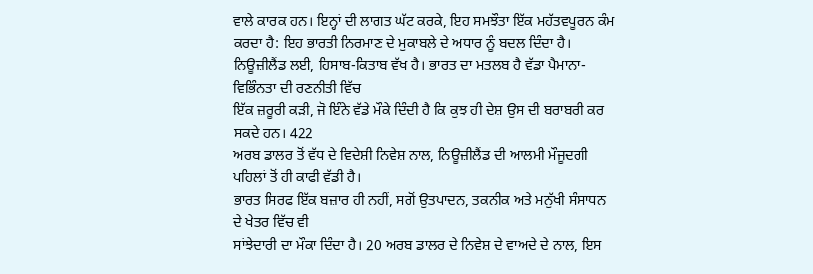ਵਾਲੇ ਕਾਰਕ ਹਨ। ਇਨ੍ਹਾਂ ਦੀ ਲਾਗਤ ਘੱਟ ਕਰਕੇ, ਇਹ ਸਮਝੌਤਾ ਇੱਕ ਮਹੱਤਵਪੂਰਨ ਕੰਮ
ਕਰਦਾ ਹੈ: ਇਹ ਭਾਰਤੀ ਨਿਰਮਾਣ ਦੇ ਮੁਕਾਬਲੇ ਦੇ ਅਧਾਰ ਨੂੰ ਬਦਲ ਦਿੰਦਾ ਹੈ।
ਨਿਊਜ਼ੀਲੈਂਡ ਲਈ, ਹਿਸਾਬ-ਕਿਤਾਬ ਵੱਖ ਹੈ। ਭਾਰਤ ਦਾ ਮਤਲਬ ਹੈ ਵੱਡਾ ਪੈਮਾਨਾ- ਵਿਭਿੰਨਤਾ ਦੀ ਰਣਨੀਤੀ ਵਿੱਚ
ਇੱਕ ਜ਼ਰੂਰੀ ਕੜੀ, ਜੋ ਇੰਨੇ ਵੱਡੇ ਮੌਕੇ ਦਿੰਦੀ ਹੈ ਕਿ ਕੁਝ ਹੀ ਦੇਸ਼ ਉਸ ਦੀ ਬਰਾਬਰੀ ਕਰ ਸਕਦੇ ਹਨ। 422
ਅਰਬ ਡਾਲਰ ਤੋਂ ਵੱਧ ਦੇ ਵਿਦੇਸ਼ੀ ਨਿਵੇਸ਼ ਨਾਲ, ਨਿਊਜ਼ੀਲੈਂਡ ਦੀ ਆਲਮੀ ਮੌਜੂਦਗੀ ਪਹਿਲਾਂ ਤੋਂ ਹੀ ਕਾਫੀ ਵੱਡੀ ਹੈ।
ਭਾਰਤ ਸਿਰਫ ਇੱਕ ਬਜ਼ਾਰ ਹੀ ਨਹੀਂ, ਸਗੋਂ ਉਤਪਾਦਨ, ਤਕਨੀਕ ਅਤੇ ਮਨੁੱਖੀ ਸੰਸਾਧਨ ਦੇ ਖੇਤਰ ਵਿੱਚ ਵੀ
ਸਾਂਝੇਦਾਰੀ ਦਾ ਮੌਕਾ ਦਿੰਦਾ ਹੈ। 20 ਅਰਬ ਡਾਲਰ ਦੇ ਨਿਵੇਸ਼ ਦੇ ਵਾਅਦੇ ਦੇ ਨਾਲ, ਇਸ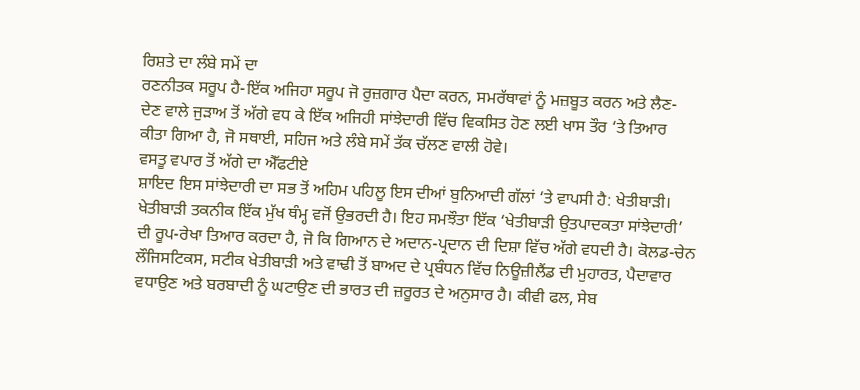ਰਿਸ਼ਤੇ ਦਾ ਲੰਬੇ ਸਮੇਂ ਦਾ
ਰਣਨੀਤਕ ਸਰੂਪ ਹੈ-ਇੱਕ ਅਜਿਹਾ ਸਰੂਪ ਜੋ ਰੁਜ਼ਗਾਰ ਪੈਦਾ ਕਰਨ, ਸਮਰੱਥਾਵਾਂ ਨੂੰ ਮਜ਼ਬੂਤ ਕਰਨ ਅਤੇ ਲੈਣ-
ਦੇਣ ਵਾਲੇ ਜੁੜਾਅ ਤੋਂ ਅੱਗੇ ਵਧ ਕੇ ਇੱਕ ਅਜਿਹੀ ਸਾਂਝੇਦਾਰੀ ਵਿੱਚ ਵਿਕਸਿਤ ਹੋਣ ਲਈ ਖਾਸ ਤੌਰ ‘ਤੇ ਤਿਆਰ
ਕੀਤਾ ਗਿਆ ਹੈ, ਜੋ ਸਥਾਈ, ਸਹਿਜ ਅਤੇ ਲੰਬੇ ਸਮੇਂ ਤੱਕ ਚੱਲਣ ਵਾਲੀ ਹੋਵੇ।
ਵਸਤੂ ਵਪਾਰ ਤੋਂ ਅੱਗੇ ਦਾ ਐੱਫਟੀਏ
ਸ਼ਾਇਦ ਇਸ ਸਾਂਝੇਦਾਰੀ ਦਾ ਸਭ ਤੋਂ ਅਹਿਮ ਪਹਿਲੂ ਇਸ ਦੀਆਂ ਬੁਨਿਆਦੀ ਗੱਲਾਂ ‘ਤੇ ਵਾਪਸੀ ਹੈ: ਖੇਤੀਬਾੜੀ।
ਖੇਤੀਬਾੜੀ ਤਕਨੀਕ ਇੱਕ ਮੁੱਖ ਥੰਮ੍ਹ ਵਜੋਂ ਉਭਰਦੀ ਹੈ। ਇਹ ਸਮਝੌਤਾ ਇੱਕ ‘ਖੇਤੀਬਾੜੀ ਉਤਪਾਦਕਤਾ ਸਾਂਝੇਦਾਰੀ’
ਦੀ ਰੂਪ-ਰੇਖਾ ਤਿਆਰ ਕਰਦਾ ਹੈ, ਜੋ ਕਿ ਗਿਆਨ ਦੇ ਅਦਾਨ-ਪ੍ਰਦਾਨ ਦੀ ਦਿਸ਼ਾ ਵਿੱਚ ਅੱਗੇ ਵਧਦੀ ਹੈ। ਕੋਲਡ-ਚੇਨ
ਲੌਜਿਸਟਿਕਸ, ਸਟੀਕ ਖੇਤੀਬਾੜੀ ਅਤੇ ਵਾਢੀ ਤੋਂ ਬਾਅਦ ਦੇ ਪ੍ਰਬੰਧਨ ਵਿੱਚ ਨਿਊਜ਼ੀਲੈਂਡ ਦੀ ਮੁਹਾਰਤ, ਪੈਦਾਵਾਰ
ਵਧਾਉਣ ਅਤੇ ਬਰਬਾਦੀ ਨੂੰ ਘਟਾਉਣ ਦੀ ਭਾਰਤ ਦੀ ਜ਼ਰੂਰਤ ਦੇ ਅਨੁਸਾਰ ਹੈ। ਕੀਵੀ ਫਲ, ਸੇਬ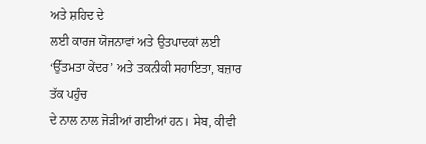ਅਤੇ ਸ਼ਹਿਦ ਦੇ
ਲਈ ਕਾਰਜ ਯੋਜਨਾਵਾਂ ਅਤੇ ਉਤਪਾਦਕਾਂ ਲਈ ‘ਉੱਤਮਤਾ ਕੇਂਦਰ’ ਅਤੇ ਤਕਨੀਕੀ ਸਹਾਇਤਾ, ਬਜ਼ਾਰ ਤੱਕ ਪਹੁੰਚ
ਦੇ ਨਾਲ ਨਾਲ ਜੋੜੀਆਂ ਗਈਆਂ ਹਨ। ਸੇਬ, ਕੀਵੀ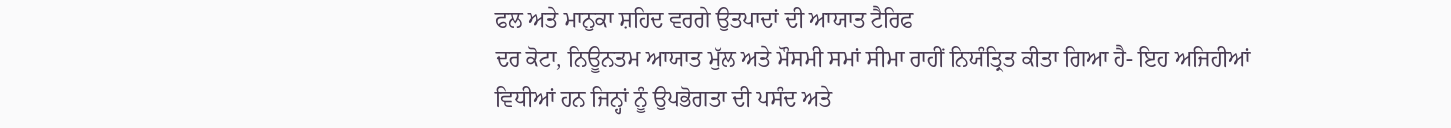ਫਲ ਅਤੇ ਮਾਨੁਕਾ ਸ਼ਹਿਦ ਵਰਗੇ ਉਤਪਾਦਾਂ ਦੀ ਆਯਾਤ ਟੈਰਿਫ
ਦਰ ਕੋਟਾ, ਨਿਊਨਤਮ ਆਯਾਤ ਮੁੱਲ ਅਤੇ ਮੌਸਮੀ ਸਮਾਂ ਸੀਮਾ ਰਾਹੀਂ ਨਿਯੰਤ੍ਰਿਤ ਕੀਤਾ ਗਿਆ ਹੈ- ਇਹ ਅਜਿਹੀਆਂ
ਵਿਧੀਆਂ ਹਨ ਜਿਨ੍ਹਾਂ ਨੂੰ ਉਪਭੋਗਤਾ ਦੀ ਪਸੰਦ ਅਤੇ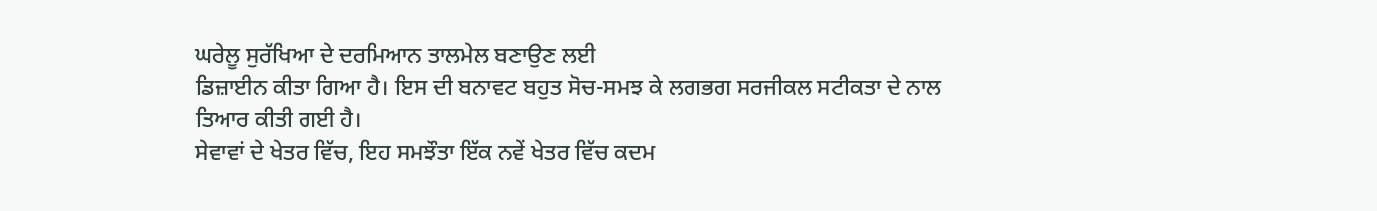ਘਰੇਲੂ ਸੁਰੱਖਿਆ ਦੇ ਦਰਮਿਆਨ ਤਾਲਮੇਲ ਬਣਾਉਣ ਲਈ
ਡਿਜ਼ਾਈਨ ਕੀਤਾ ਗਿਆ ਹੈ। ਇਸ ਦੀ ਬਨਾਵਟ ਬਹੁਤ ਸੋਚ-ਸਮਝ ਕੇ ਲਗਭਗ ਸਰਜੀਕਲ ਸਟੀਕਤਾ ਦੇ ਨਾਲ
ਤਿਆਰ ਕੀਤੀ ਗਈ ਹੈ।
ਸੇਵਾਵਾਂ ਦੇ ਖੇਤਰ ਵਿੱਚ, ਇਹ ਸਮਝੌਤਾ ਇੱਕ ਨਵੇਂ ਖੇਤਰ ਵਿੱਚ ਕਦਮ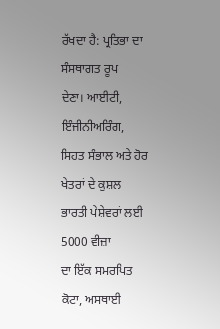ਰੱਖਦਾ ਹੈ: ਪ੍ਰਤਿਭਾ ਦਾ ਸੰਸਥਾਗਤ ਰੂਪ
ਦੇਣਾ। ਆਈਟੀ, ਇੰਜੀਨੀਅਰਿੰਗ, ਸਿਹਤ ਸੰਭਾਲ ਅਤੇ ਹੋਰ ਖੇਤਰਾਂ ਦੇ ਕੁਸ਼ਲ ਭਾਰਤੀ ਪੇਸ਼ੇਵਰਾਂ ਲਈ 5000 ਵੀਜ਼ਾ
ਦਾ ਇੱਕ ਸਮਰਪਿਤ ਕੋਟਾ, ਅਸਥਾਈ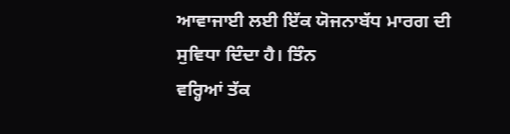ਆਵਾਜਾਈ ਲਈ ਇੱਕ ਯੋਜਨਾਬੱਧ ਮਾਰਗ ਦੀ ਸੁਵਿਧਾ ਦਿੰਦਾ ਹੈ। ਤਿੰਨ
ਵਰ੍ਹਿਆਂ ਤੱਕ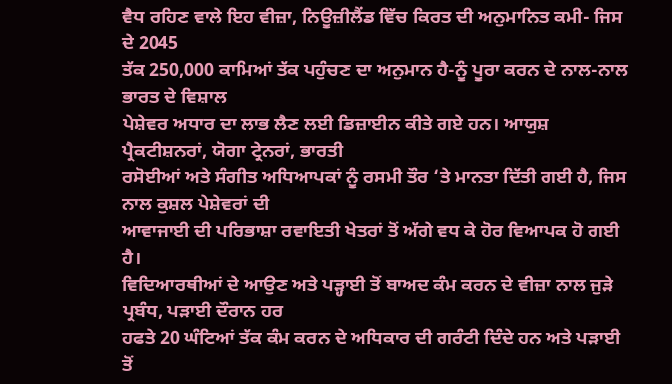ਵੈਧ ਰਹਿਣ ਵਾਲੇ ਇਹ ਵੀਜ਼ਾ, ਨਿਊਜ਼ੀਲੈਂਡ ਵਿੱਚ ਕਿਰਤ ਦੀ ਅਨੁਮਾਨਿਤ ਕਮੀ- ਜਿਸ ਦੇ 2045
ਤੱਕ 250,000 ਕਾਮਿਆਂ ਤੱਕ ਪਹੁੰਚਣ ਦਾ ਅਨੁਮਾਨ ਹੈ-ਨੂੰ ਪੂਰਾ ਕਰਨ ਦੇ ਨਾਲ-ਨਾਲ ਭਾਰਤ ਦੇ ਵਿਸ਼ਾਲ
ਪੇਸ਼ੇਵਰ ਅਧਾਰ ਦਾ ਲਾਭ ਲੈਣ ਲਈ ਡਿਜ਼ਾਈਨ ਕੀਤੇ ਗਏ ਹਨ। ਆਯੁਸ਼ ਪ੍ਰੈਕਟੀਸ਼ਨਰਾਂ, ਯੋਗਾ ਟ੍ਰੇਨਰਾਂ, ਭਾਰਤੀ
ਰਸੋਈਆਂ ਅਤੇ ਸੰਗੀਤ ਅਧਿਆਪਕਾਂ ਨੂੰ ਰਸਮੀ ਤੌਰ ‘ਤੇ ਮਾਨਤਾ ਦਿੱਤੀ ਗਈ ਹੈ, ਜਿਸ ਨਾਲ ਕੁਸ਼ਲ ਪੇਸ਼ੇਵਰਾਂ ਦੀ
ਆਵਾਜਾਈ ਦੀ ਪਰਿਭਾਸ਼ਾ ਰਵਾਇਤੀ ਖੇਤਰਾਂ ਤੋਂ ਅੱਗੇ ਵਧ ਕੇ ਹੋਰ ਵਿਆਪਕ ਹੋ ਗਈ ਹੈ।
ਵਿਦਿਆਰਥੀਆਂ ਦੇ ਆਉਣ ਅਤੇ ਪੜ੍ਹਾਈ ਤੋਂ ਬਾਅਦ ਕੰਮ ਕਰਨ ਦੇ ਵੀਜ਼ਾ ਨਾਲ ਜੁੜੇ ਪ੍ਰਬੰਧ, ਪੜਾਈ ਦੌਰਾਨ ਹਰ
ਹਫਤੇ 20 ਘੰਟਿਆਂ ਤੱਕ ਕੰਮ ਕਰਨ ਦੇ ਅਧਿਕਾਰ ਦੀ ਗਰੰਟੀ ਦਿੰਦੇ ਹਨ ਅਤੇ ਪੜਾਈ ਤੋਂ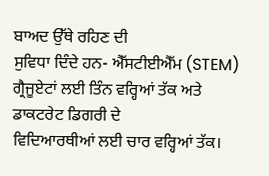ਬਾਅਦ ਉੱਥੇ ਰਹਿਣ ਦੀ
ਸੁਵਿਧਾ ਦਿੰਦੇ ਹਨ- ਐੱਸਟੀਈਐੱਮ (STEM) ਗ੍ਰੈਜੂਏਟਾਂ ਲਈ ਤਿੰਨ ਵਰ੍ਹਿਆਂ ਤੱਕ ਅਤੇ ਡਾਕਟਰੇਟ ਡਿਗਰੀ ਦੇ
ਵਿਦਿਆਰਥੀਆਂ ਲਈ ਚਾਰ ਵਰ੍ਹਿਆਂ ਤੱਕ।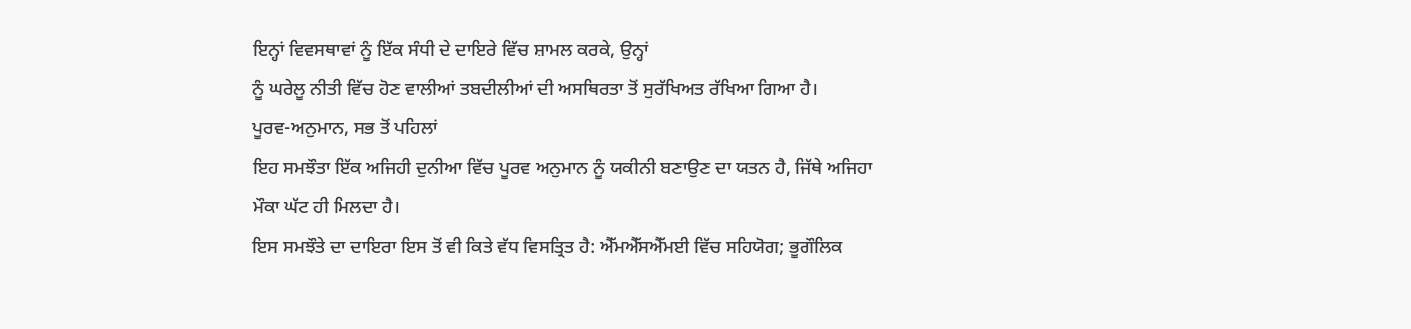ਇਨ੍ਹਾਂ ਵਿਵਸਥਾਵਾਂ ਨੂੰ ਇੱਕ ਸੰਧੀ ਦੇ ਦਾਇਰੇ ਵਿੱਚ ਸ਼ਾਮਲ ਕਰਕੇ, ਉਨ੍ਹਾਂ
ਨੂੰ ਘਰੇਲੂ ਨੀਤੀ ਵਿੱਚ ਹੋਣ ਵਾਲੀਆਂ ਤਬਦੀਲੀਆਂ ਦੀ ਅਸਥਿਰਤਾ ਤੋਂ ਸੁਰੱਖਿਅਤ ਰੱਖਿਆ ਗਿਆ ਹੈ।
ਪੂਰਵ-ਅਨੁਮਾਨ, ਸਭ ਤੋਂ ਪਹਿਲਾਂ
ਇਹ ਸਮਝੌਤਾ ਇੱਕ ਅਜਿਹੀ ਦੁਨੀਆ ਵਿੱਚ ਪੂਰਵ ਅਨੁਮਾਨ ਨੂੰ ਯਕੀਨੀ ਬਣਾਉਣ ਦਾ ਯਤਨ ਹੈ, ਜਿੱਥੇ ਅਜਿਹਾ
ਮੌਕਾ ਘੱਟ ਹੀ ਮਿਲਦਾ ਹੈ।
ਇਸ ਸਮਝੌਤੇ ਦਾ ਦਾਇਰਾ ਇਸ ਤੋਂ ਵੀ ਕਿਤੇ ਵੱਧ ਵਿਸਤ੍ਰਿਤ ਹੈ: ਐੱਮਐੱਸਐੱਮਈ ਵਿੱਚ ਸਹਿਯੋਗ; ਭੂਗੌਲਿਕ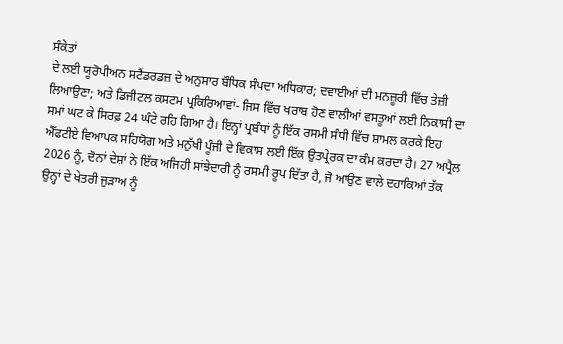ਸੰਕੇਤਾਂ
ਦੇ ਲਈ ਯੂਰੋਪੀਅਨ ਸਟੈਂਡਰਡਜ਼ ਦੇ ਅਨੁਸਾਰ ਬੌਧਿਕ ਸੰਪਦਾ ਅਧਿਕਾਰ; ਦਵਾਈਆਂ ਦੀ ਮਨਜ਼ੂਰੀ ਵਿੱਚ ਤੇਜ਼ੀ
ਲਿਆਉਣਾ; ਅਤੇ ਡਿਜੀਟਲ ਕਸਟਮ ਪ੍ਰਕਿਰਿਆਵਾਂ- ਜਿਸ ਵਿੱਚ ਖਰਾਬ ਹੋਣ ਵਾਲੀਆਂ ਵਸਤੂਆਂ ਲਈ ਨਿਕਾਸੀ ਦਾ
ਸਮਾਂ ਘਟ ਕੇ ਸਿਰਫ਼ 24 ਘੰਟੇ ਰਹਿ ਗਿਆ ਹੈ। ਇਨ੍ਹਾਂ ਪ੍ਰਬੰਧਾਂ ਨੂੰ ਇੱਕ ਰਸਮੀ ਸੰਧੀ ਵਿੱਚ ਸ਼ਾਮਲ ਕਰਕੇ ਇਹ
ਐੱਫਟੀਏ ਵਿਆਪਕ ਸਹਿਯੋਗ ਅਤੇ ਮਨੁੱਖੀ ਪੂੰਜੀ ਦੇ ਵਿਕਾਸ ਲਈ ਇੱਕ ਉਤਪ੍ਰੇਰਕ ਦਾ ਕੰਮ ਕਰਦਾ ਹੈ। 27 ਅਪ੍ਰੈਲ
2026 ਨੂੰ, ਦੋਨਾਂ ਦੇਸ਼ਾਂ ਨੇ ਇੱਕ ਅਜਿਹੀ ਸਾਂਝੇਦਾਰੀ ਨੂੰ ਰਸਮੀ ਰੂਪ ਦਿੱਤਾ ਹੈ, ਜੋ ਆਉਣ ਵਾਲੇ ਦਹਾਕਿਆਂ ਤੱਕ
ਉਨ੍ਹਾਂ ਦੇ ਖੇਤਰੀ ਜੁੜਾਅ ਨੂੰ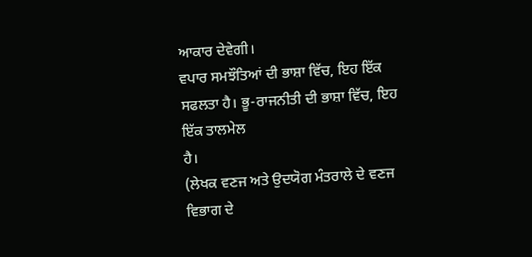ਆਕਾਰ ਦੇਵੇਗੀ।
ਵਪਾਰ ਸਮਝੌਤਿਆਂ ਦੀ ਭਾਸ਼ਾ ਵਿੱਚ, ਇਹ ਇੱਕ ਸਫਲਤਾ ਹੈ। ਭੂ-ਰਾਜਨੀਤੀ ਦੀ ਭਾਸ਼ਾ ਵਿੱਚ, ਇਹ ਇੱਕ ਤਾਲਮੇਲ
ਹੈ।
(ਲੇਖਕ ਵਣਜ ਅਤੇ ਉਦਯੋਗ ਮੰਤਰਾਲੇ ਦੇ ਵਣਜ ਵਿਭਾਗ ਦੇ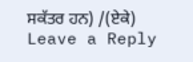ਸਕੱਤਰ ਹਨ) /(ਏਕੇ)
Leave a Reply